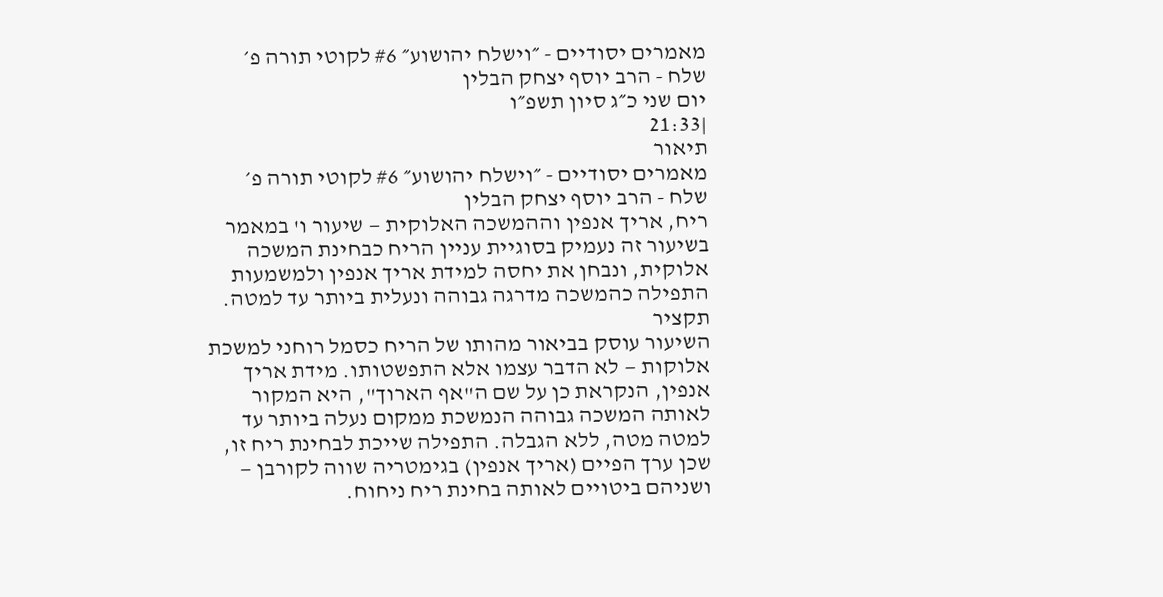מאמרים יסודיים - ״וישלח יהושוע״ #6 לקוטי תורה פ׳ שלח - הרב יוסף יצחק הבלין
יום שני כ״ג סיון תשפ״ו
|21:33
תיאור
מאמרים יסודיים - ״וישלח יהושוע״ #6 לקוטי תורה פ׳ שלח - הרב יוסף יצחק הבלין
ריח, אריך אנפין וההמשכה האלוקית — שיעור ו' במאמר
בשיעור זה נעמיק בסוגיית עניין הריח כבחינת המשכה אלוקית, ונבחן את יחסה למידת אריך אנפין ולמשמעות התפילה כהמשכה מדרגה גבוהה ונעלית ביותר עד למטה.
תקציר
השיעור עוסק בביאור מהותו של הריח כסמל רוחני למשכת אלוקות — לא הדבר עצמו אלא התפשטותו. מידת אריך אנפין, הנקראת כן על שם ה"אף הארוך", היא המקור לאותה המשכה גבוהה הנמשכת ממקום נעלה ביותר עד למטה מטה, ללא הגבלה. התפילה שייכת לבחינת ריח זו, שכן ערך הפיים (אריך אנפין) בגימטריה שווה לקורבן — ושניהם ביטויים לאותה בחינת ריח ניחוח.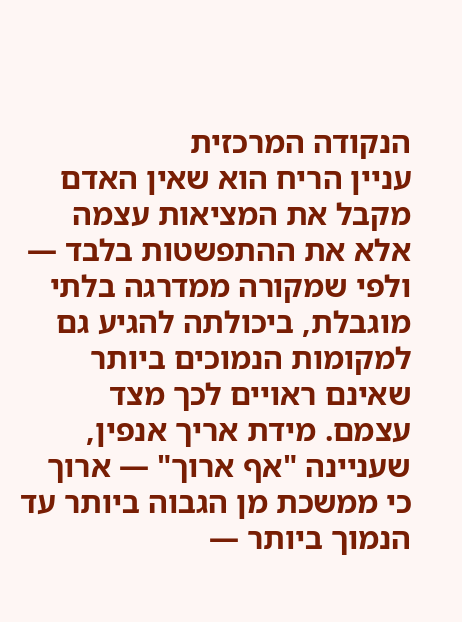הנקודה המרכזית
עניין הריח הוא שאין האדם מקבל את המציאות עצמה אלא את ההתפשטות בלבד — ולפי שמקורה ממדרגה בלתי מוגבלת, ביכולתה להגיע גם למקומות הנמוכים ביותר שאינם ראויים לכך מצד עצמם. מידת אריך אנפין, שעניינה "אף ארוך" — ארוך כי ממשכת מן הגבוה ביותר עד הנמוך ביותר —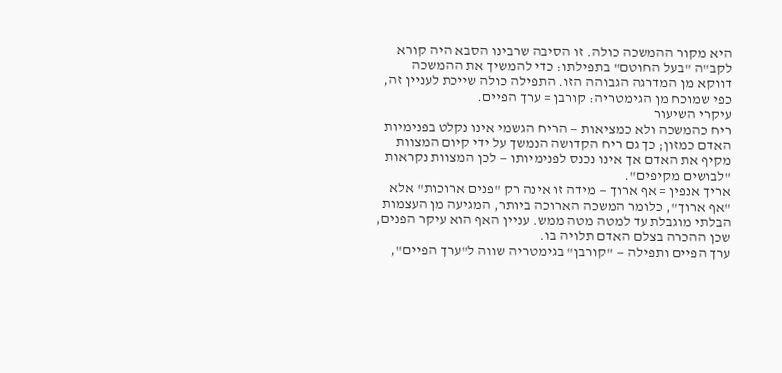היא מקור ההמשכה כולה. זו הסיבה שרבינו הסבא היה קורא לקב"ה "בעל החוטם" בתפילתו: כדי להמשיך את ההמשכה דווקא מן המדרגה הגבוהה הזו. התפילה כולה שייכת לעניין זה, כפי שמוכח מן הגימטריה: קורבן = ערך הפיים.
עיקרי השיעור
ריח כהמשכה ולא כמציאות — הריח הגשמי אינו נקלט בפנימיות האדם כמזון; כך גם ריח הקדושה הנמשך על ידי קיום המצוות מקיף את האדם אך אינו נכנס לפנימיותו — לכן המצוות נקראות "לבושים מקיפים".
אריך אנפין = אף ארוך — מידה זו אינה רק "פנים ארוכות" אלא "אף ארוך", כלומר המשכה הארוכה ביותר, המגיעה מן העצמות הבלתי מוגבלת עד למטה מטה ממש. עניין האף הוא עיקר הפנים, שכן ההכרה בצלם האדם תלויה בו.
ערך הפיים ותפילה — "קורבן" בגימטריה שווה ל"ערך הפיים",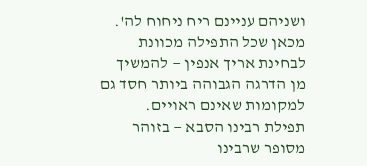ושניהם עניינם ריח ניחוח לה'. מכאן שכל התפילה מכוונת לבחינת אריך אנפין — להמשיך מן הדרגה הגבוהה ביותר חסד גם למקומות שאינם ראויים.
תפילת רבינו הסבא — בזוהר מסופר שרבינו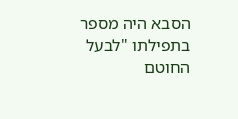הסבא היה מספר בתפילתו "לבעל החוטם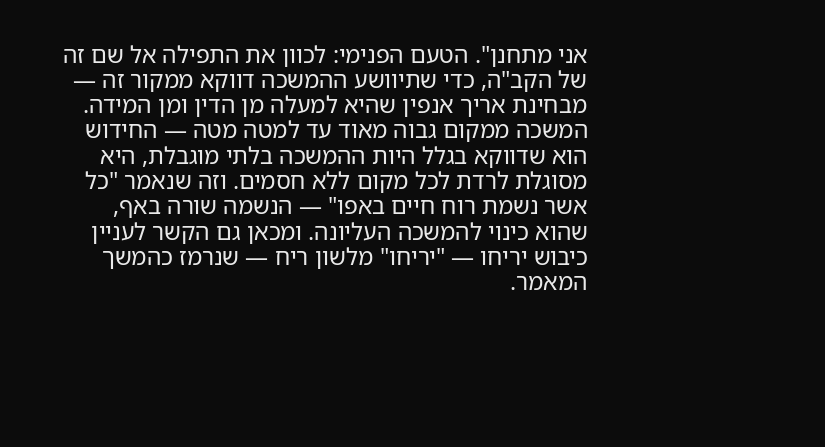אני מתחנן". הטעם הפנימי: לכוון את התפילה אל שם זה של הקב"ה, כדי שתיוושע ההמשכה דווקא ממקור זה — מבחינת אריך אנפין שהיא למעלה מן הדין ומן המידה.
המשכה ממקום גבוה מאוד עד למטה מטה — החידוש הוא שדווקא בגלל היות ההמשכה בלתי מוגבלת, היא מסוגלת לרדת לכל מקום ללא חסמים. וזה שנאמר "כל אשר נשמת רוח חיים באפו" — הנשמה שורה באף, שהוא כינוי להמשכה העליונה. ומכאן גם הקשר לעניין כיבוש יריחו — "יריחו" מלשון ריח — שנרמז כהמשך המאמר.